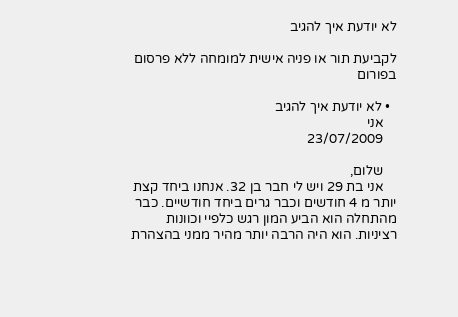לא יודעת איך להגיב

לקביעת תור או פניה אישית למומחה ללא פרסום בפורום

  • לא יודעת איך להגיב
    אני
    23/07/2009

    שלום,
    אני בת 29 ויש לי חבר בן 32. אנחנו ביחד קצת יותר מ 4 חודשים וכבר גרים ביחד חודשיים. כבר מהתחלה הוא הביע המון רגש כלפיי וכוונות רציניות. הוא היה הרבה יותר מהיר ממני בהצהרת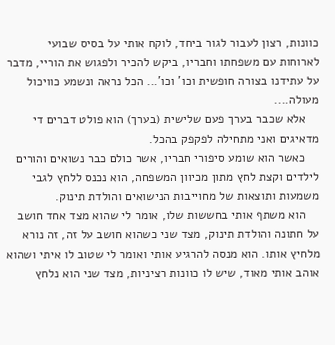כוונות, רצון לעבור לגור ביחד, לוקח אותי על בסיס שבועי לארוחות עם משפחתו וחבריו, ביקש להכיר ולפגוש את הוריי, מדבר על עתידנו בצורה חופשית וכו' וכו'... הכל נראה ונשמע כוויכול מעולה....
    אלא שכבר בערך פעם שלישית (בערך) הוא פולט דברים די מדאיגים ואני מתחילה לפקפק בהכל.
    כאשר הוא שומע סיפורי חבריו, אשר כולם כבר נשואים והורים לילדים וקצת לחץ מתון מכיוון המשפחה, הוא נכנס ללחץ לגבי משמעות ותוצאות של מחוייבות הנישואים והולדת תינוק.
    הוא משתף אותי בחששות שלו, אומר לי שהוא מצד אחד חושב על חתונה והולדת תינוק, מצד שני כשהוא חושב על זה, זה נורא מלחיץ אותו. הוא מנסה להרגיע אותי ואומר לי שטוב לו איתי ושהוא אוהב אותי מאוד, שיש לו כוונות רציניות, מצד שני הוא נלחץ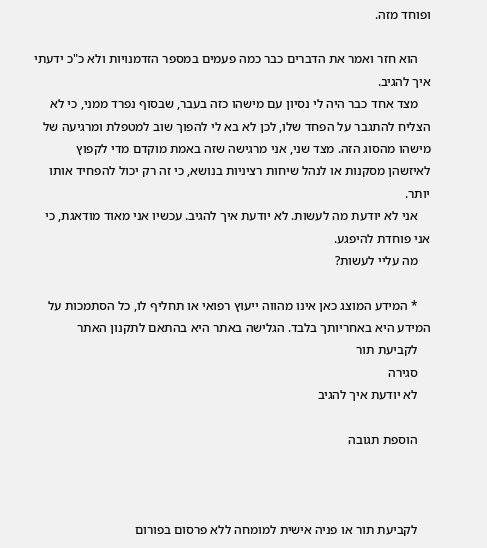ופוחד מזה.

    הוא חזר ואמר את הדברים כבר כמה פעמים במספר הזדמנויות ולא כ"כ ידעתי איך להגיב.
    מצד אחד כבר היה לי נסיון עם מישהו כזה בעבר, שבסוף נפרד ממני, כי לא הצליח להתגבר על הפחד שלו, לכן לא בא לי להפוך שוב למטפלת ומרגיעה של מישהו מהסוג הזה. מצד שני, אני מרגישה שזה באמת מוקדם מדי לקפוץ לאיזשהן מסקנות או לנהל שיחות רציניות בנושא, כי זה רק יכול להפחיד אותו יותר.
    אני לא יודעת מה לעשות. לא יודעת איך להגיב. עכשיו אני מאוד מודאגת, כי אני פוחדת להיפגע.
    מה עליי לעשות?

    * המידע המוצג כאן אינו מהווה ייעוץ רפואי או תחליף לו, כל הסתמכות על המידע היא באחריותך בלבד. הגלישה באתר היא בהתאם לתקנון האתר
    לקביעת תור
    סגירה
    לא יודעת איך להגיב

    הוספת תגובה



    לקביעת תור או פניה אישית למומחה ללא פרסום בפורום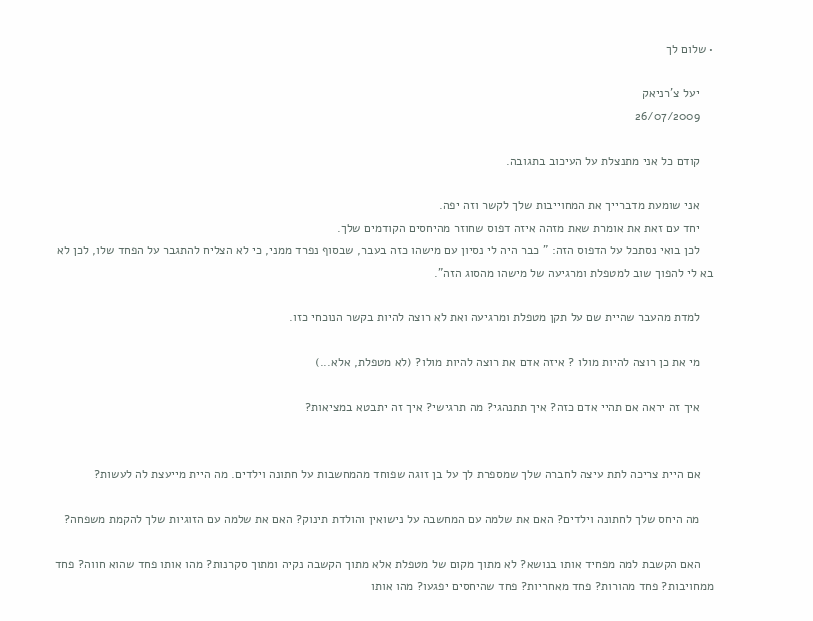• שלום לך

    יעל צ'רניאק
    26/07/2009

    קודם כל אני מתנצלת על העיכוב בתגובה.

    אני שומעת מדברייך את המחוייבות שלך לקשר וזה יפה.
    יחד עם זאת את אומרת שאת מזהה איזה דפוס שחוזר מהיחסים הקודמים שלך.
    לכן בואי נסתכל על הדפוס הזה: " כבר היה לי נסיון עם מישהו כזה בעבר, שבסוף נפרד ממני, כי לא הצליח להתגבר על הפחד שלו, לכן לא בא לי להפוך שוב למטפלת ומרגיעה של מישהו מהסוג הזה".

    למדת מהעבר שהיית שם על תקן מטפלת ומרגיעה ואת לא רוצה להיות בקשר הנוכחי כזו.

    מי את כן רוצה להיות מולו ? איזה אדם את רוצה להיות מולו? (לא מטפלת, אלא...)

    איך זה יראה אם תהיי אדם כזה? איך תתנהגי? מה תרגישי? איך זה יתבטא במציאות?


    אם היית צריכה לתת עיצה לחברה שלך שמספרת לך על בן זוגה שפוחד מהמחשבות על חתונה וילדים. מה היית מייעצת לה לעשות?

    מה היחס שלך לחתונה וילדים? האם את שלמה עם המחשבה על נישואין והולדת תינוק? האם את שלמה עם הזוגיות שלך להקמת משפחה?

    האם הקשבת למה מפחיד אותו בנושא? לא מתוך מקום של מטפלת אלא מתוך הקשבה נקיה ומתוך סקרנות? מהו אותו פחד שהוא חווה? פחד ממחויבות? פחד מהורות? פחד מאחריות? פחד שהיחסים יפגעו? מהו אותו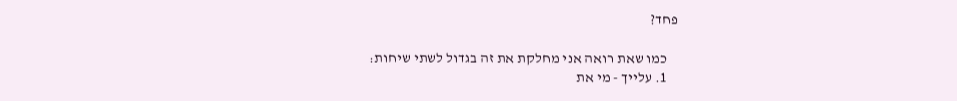פחד?

    כמו שאת רואה אני מחלקת את זה בגדול לשתי שיחות:
    1. עלייך - מי את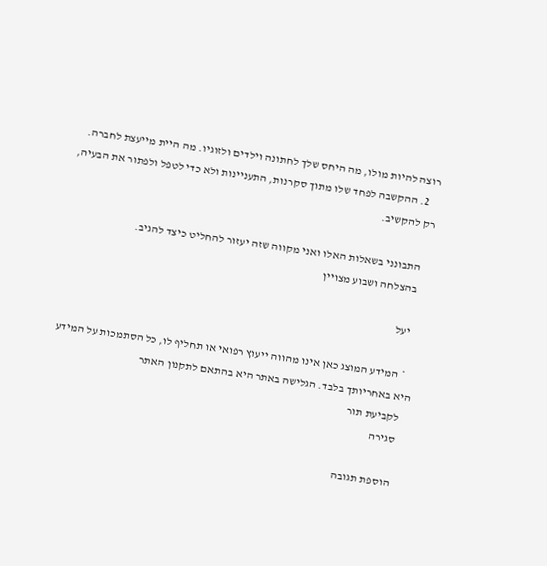רוצה להיות מולו, מה היחס שלך לחתונה וילדים ולזוגיו. מה היית מייעצת לחברה.
    2. ההקשבה לפחד שלו מתוך סקרנות, התעניינות ולא כדי לטפל ולפתור את הבעיה, רק להקשיב.

    התבונני בשאלות האלו ואני מקווה שזה יעזור להחליט כיצד להגיב.
    בהצלחה ושבוע מצויין

    יעל

    * המידע המוצג כאן אינו מהווה ייעוץ רפואי או תחליף לו, כל הסתמכות על המידע היא באחריותך בלבד. הגלישה באתר היא בהתאם לתקנון האתר
    לקביעת תור
    סגירה

    הוספת תגובה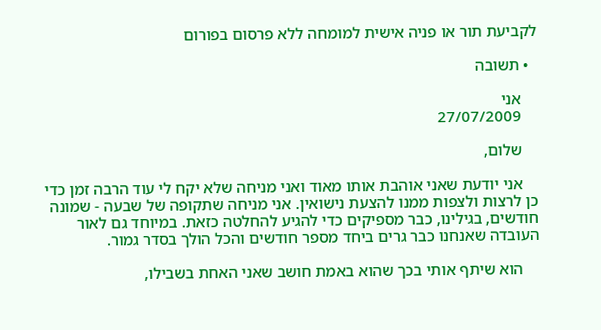לקביעת תור או פניה אישית למומחה ללא פרסום בפורום

  • תשובה

    אני
    27/07/2009

    שלום,

    אני יודעת שאני אוהבת אותו מאוד ואני מניחה שלא יקח לי עוד הרבה זמן כדי כן לרצות ולצפות ממנו להצעת נישואין. אני מניחה שתקופה של שבעה - שמונה חודשים, בגילינו, כבר מספיקים כדי להגיע להחלטה כזאת. במיוחד גם לאור העובדה שאנחנו כבר גרים ביחד מספר חודשים והכל הולך בסדר גמור.

    הוא שיתף אותי בכך שהוא באמת חושב שאני האחת בשבילו,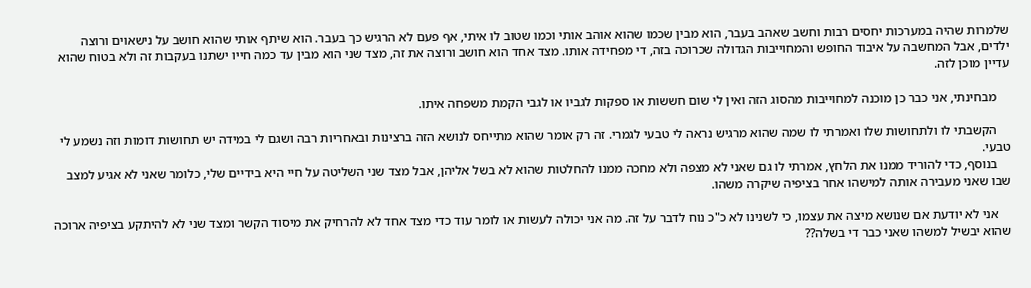שלמרות שהיה במערכות יחסים רבות וחשב שאהב בעבר, הוא מבין שכמו שהוא אוהב אותי וכמו שטוב לו איתי, אף פעם לא הרגיש כך בעבר. הוא שיתף אותי שהוא חושב על נישאוים ורוצה ילדים, אבל המחשבה על איבוד החופש והמחוייבות הגדולה שכרוכה בזה, די מפחידה אותו. מצד אחד הוא חושב ורוצה את זה, מצד שני הוא מבין עד כמה חייו ישתנו בעקבות זה ולא בטוח שהוא עדיין מוכן לזה.

    מבחינתי, אני כבר כן מוכנה למחוייבות מהסוג הזה ואין לי שום חששות או ספקות לגביו או לגבי הקמת משפחה איתו.

    הקשבתי לו ולתחושות שלו ואמרתי לו שמה שהוא מרגיש נראה לי טבעי לגמרי. זה רק אומר שהוא מתייחס לנושא הזה ברצינות ובאחריות רבה ושגם לי במידה יש תחושות דומות וזה נשמע לי טבעי.
    בנוסף, כדי להוריד ממנו את הלחץ, אמרתי לו גם שאני לא מצפה ולא מחכה ממנו להחלטות שהוא לא בשל אליהן, אבל מצד שני השליטה על חיי היא בידיים שלי, כלומר שאני לא אגיע למצב שבו שאני מעבירה אותה למישהו אחר בציפיה שיקרה משהו.

    אני לא יודעת אם שנושא מיצה את עצמו, כי לשנינו לא כ"כ נוח לדבר על זה. מה אני יכולה לעשות או לומר עוד כדי מצד אחד לא להרחיק את מיסוד הקשר ומצד שני לא להיתקע בציפיה ארוכה שהוא יבשיל למשהו שאני כבר די בשלה??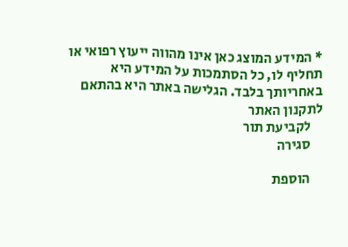* המידע המוצג כאן אינו מהווה ייעוץ רפואי או תחליף לו, כל הסתמכות על המידע היא באחריותך בלבד. הגלישה באתר היא בהתאם לתקנון האתר
    לקביעת תור
    סגירה

    הוספת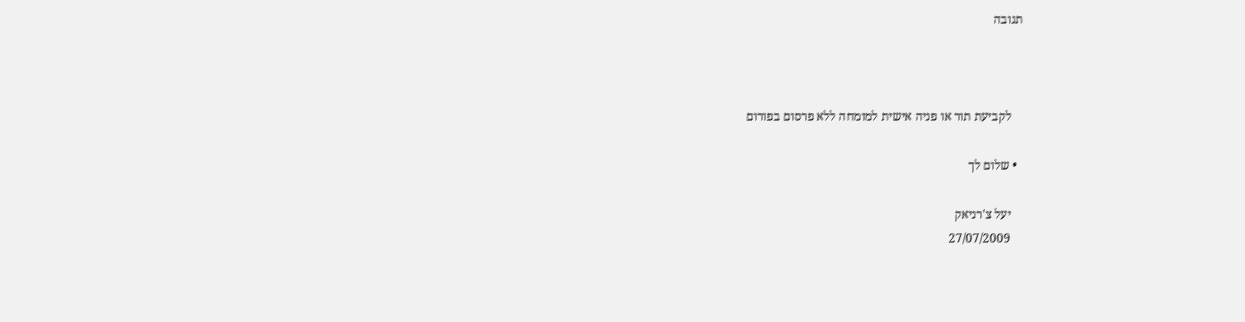תגובה



    לקביעת תור או פניה אישית למומחה ללא פרסום בפורום

  • שלום לך

    יעל צ'רניאק
    27/07/2009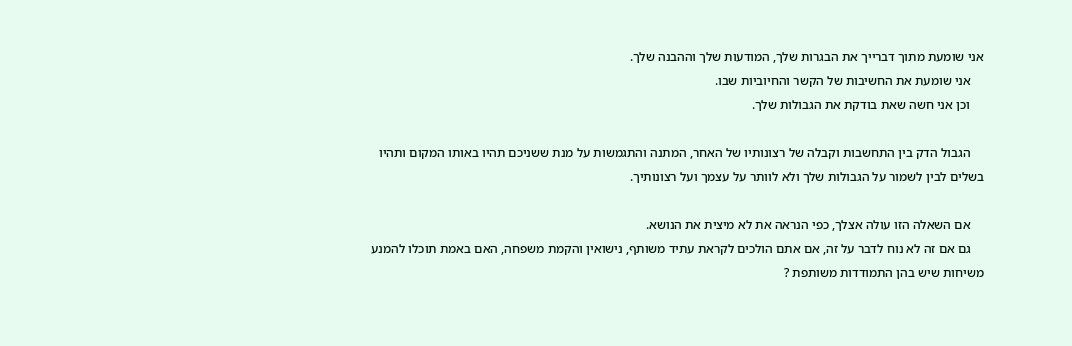אני שומעת מתוך דברייך את הבגרות שלך, המודעות שלך וההבנה שלך.
    אני שומעת את החשיבות של הקשר והחיוביות שבו.
    וכן אני חשה שאת בודקת את הגבולות שלך.

    הגבול הדק בין התחשבות וקבלה של רצונותיו של האחר, המתנה והתגמשות על מנת ששניכם תהיו באותו המקום ותהיו בשלים לבין לשמור על הגבולות שלך ולא לוותר על עצמך ועל רצונותיך.

    אם השאלה הזו עולה אצלך, כפי הנראה את לא מיצית את הנושא.
    גם אם זה לא נוח לדבר על זה, אם אתם הולכים לקראת עתיד משותף, נישואין והקמת משפחה, האם באמת תוכלו להמנע משיחות שיש בהן התמודדות משותפת ?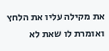את מקילה עליו את הלחץ ואומרת לו שאת לא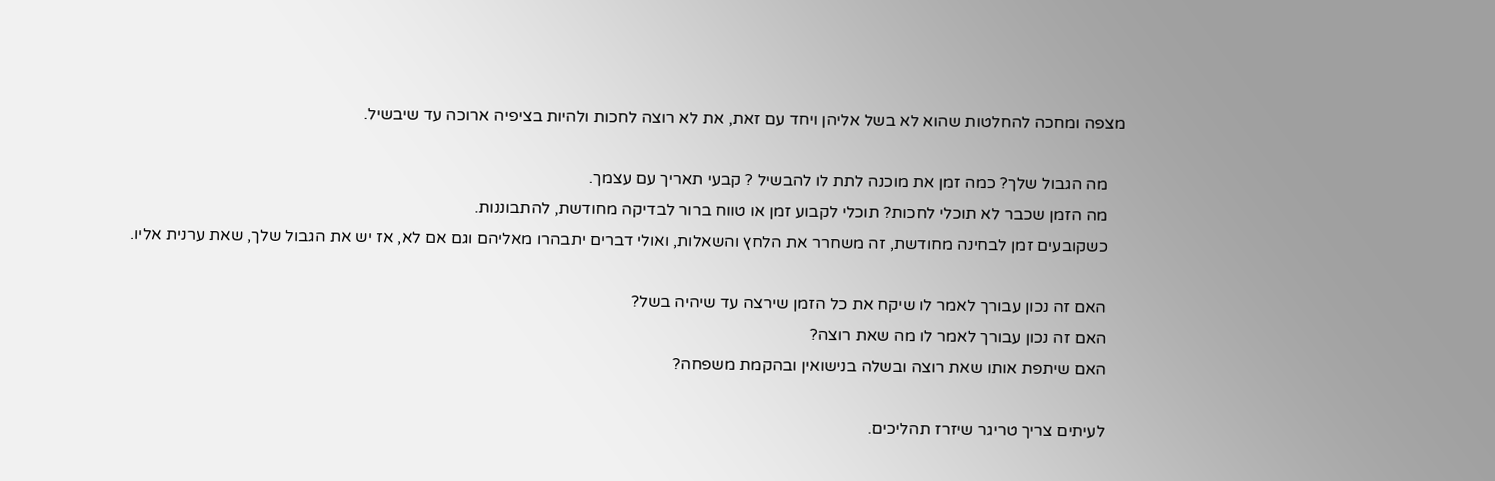מצפה ומחכה להחלטות שהוא לא בשל אליהן ויחד עם זאת, את לא רוצה לחכות ולהיות בציפיה ארוכה עד שיבשיל.

    מה הגבול שלך? כמה זמן את מוכנה לתת לו להבשיל ? קבעי תאריך עם עצמך.
    מה הזמן שכבר לא תוכלי לחכות? תוכלי לקבוע זמן או טווח ברור לבדיקה מחודשת, להתבוננות.
    כשקובעים זמן לבחינה מחודשת, זה משחרר את הלחץ והשאלות, ואולי דברים יתבהרו מאליהם וגם אם לא, אז יש את הגבול שלך, שאת ערנית אליו.

    האם זה נכון עבורך לאמר לו שיקח את כל הזמן שירצה עד שיהיה בשל?
    האם זה נכון עבורך לאמר לו מה שאת רוצה?
    האם שיתפת אותו שאת רוצה ובשלה בנישואין ובהקמת משפחה?

    לעיתים צריך טריגר שיזרז תהליכים.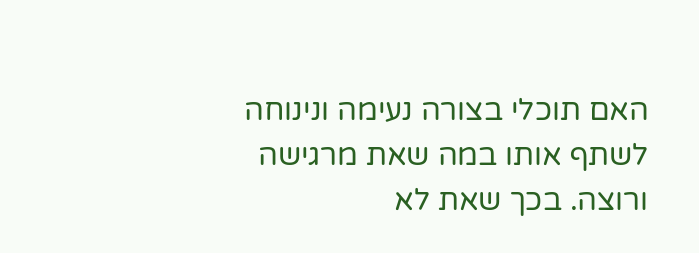האם תוכלי בצורה נעימה ונינוחה לשתף אותו במה שאת מרגישה ורוצה. בכך שאת לא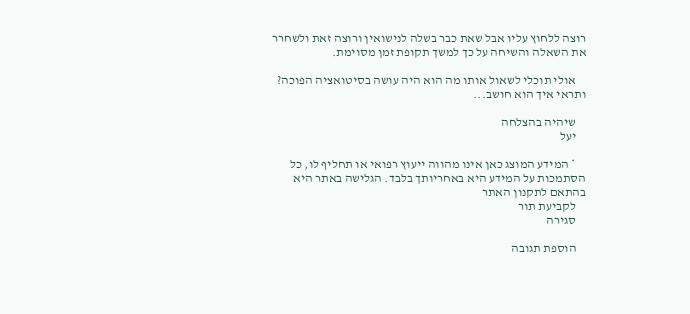רוצה ללחוץ עליו אבל שאת כבר בשלה לנישואין ורוצה זאת ולשחרר את השאלה והשיחה על כך למשך תקופת זמן מסוימת.

    אולי תוכלי לשאול אותו מה הוא היה עושה בסיטואציה הפוכה? ותראי איך הוא חושב...

    שיהיה בהצלחה
    יעל

    * המידע המוצג כאן אינו מהווה ייעוץ רפואי או תחליף לו, כל הסתמכות על המידע היא באחריותך בלבד. הגלישה באתר היא בהתאם לתקנון האתר
    לקביעת תור
    סגירה

    הוספת תגובה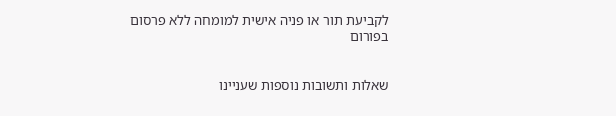לקביעת תור או פניה אישית למומחה ללא פרסום בפורום


שאלות ותשובות נוספות שעניינו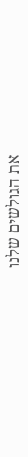את הגולשים שלנו